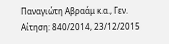Παναγιώτη Αβραάμ κ.α., Γεν. Αίτηση: 840/2014, 23/12/2015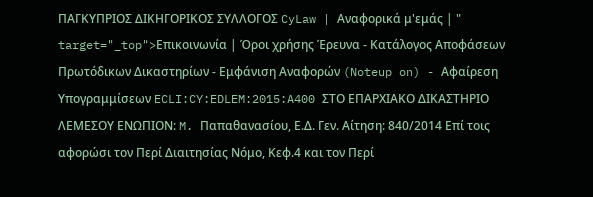ΠΑΓΚΥΠΡΙΟΣ ΔΙΚΗΓΟΡΙΚΟΣ ΣΥΛΛΟΓΟΣ CyLaw | Αναφορικά μ'εμάς | " target="_top">Επικοινωνία | Όροι χρήσης Έρευνα - Κατάλογος Αποφάσεων Πρωτόδικων Δικαστηρίων - Εμφάνιση Αναφορών (Noteup on) - Αφαίρεση Υπογραμμίσεων ECLI:CY:EDLEM:2015:A400 ΣΤΟ ΕΠΑΡΧΙΑΚΟ ΔΙΚΑΣΤΗΡΙΟ ΛΕΜΕΣΟΥ ΕΝΩΠΙΟΝ: M. Παπαθανασίου, Ε.Δ. Γεν. Αίτηση: 840/2014 Επί τοις αφορώσι τον Περί Διαιτησίας Νόμο, Κεφ.4 και τον Περί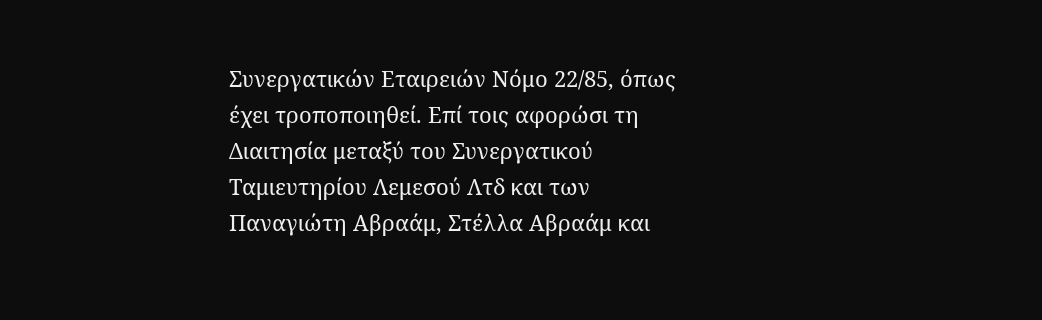Συνεργατικών Εταιρειών Νόμο 22/85, όπως έχει τροποποιηθεί. Επί τοις αφορώσι τη Διαιτησία μεταξύ του Συνεργατικού Ταμιευτηρίου Λεμεσού Λτδ και των Παναγιώτη Αβραάμ, Στέλλα Αβραάμ και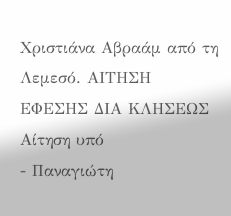Χριστιάνα Αβραάμ από τη Λεμεσό. ΑΙΤΗΣΗ ΕΦΕΣΗΣ ΔΙΑ ΚΛΗΣΕΩΣ Αίτηση υπό
- Παναγιώτη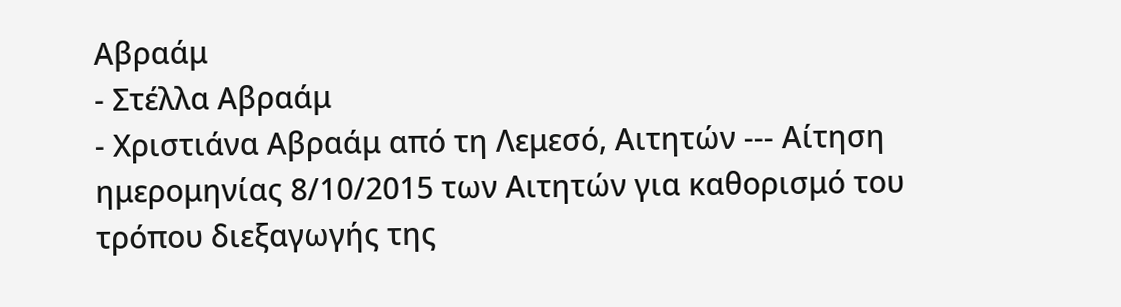Αβραάμ
- Στέλλα Αβραάμ
- Χριστιάνα Αβραάμ από τη Λεμεσό, Αιτητών --- Αίτηση ημερομηνίας 8/10/2015 των Αιτητών για καθορισμό του τρόπου διεξαγωγής της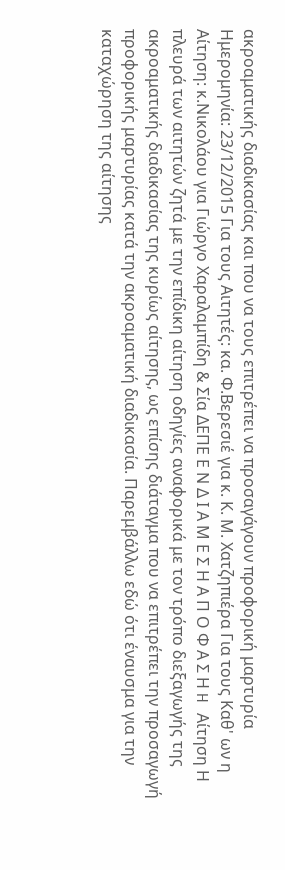ακροαματικής διαδικασίας και που να τους επιτρέπει να προσαγάγουν προφορική μαρτυρία Ημερομηνία: 23/12/2015 Για τους Αιτητές: κα. Φ.Βερεσιέ για κ. Κ. Μ. Χατζηπιέρα Για τους Καθ' ων η Αίτηση: κ.Νικολάου για Γιώργο Χαραλαμπίδη & Σία ΔΕΠΕ Ε Ν Δ Ι Α Μ Ε Σ Η Α Π Ο Φ Α Σ Η H Αίτηση Η πλευρά των αιτητών ζητά με την επίδικη αίτηση οδηγίες αναφορικά με τον τρόπο διεξαγωγής της ακροαματικής διαδικασίας της κυρίως αίτησης, ως επίσης διάταγμα που να επιτρέπει την προσαγωγή προφορικής μαρτυρίας κατά την ακροαματική διαδικασία. Παρεμβάλλω εδώ ότι έναυσμα για την καταχώρηση της αίτησης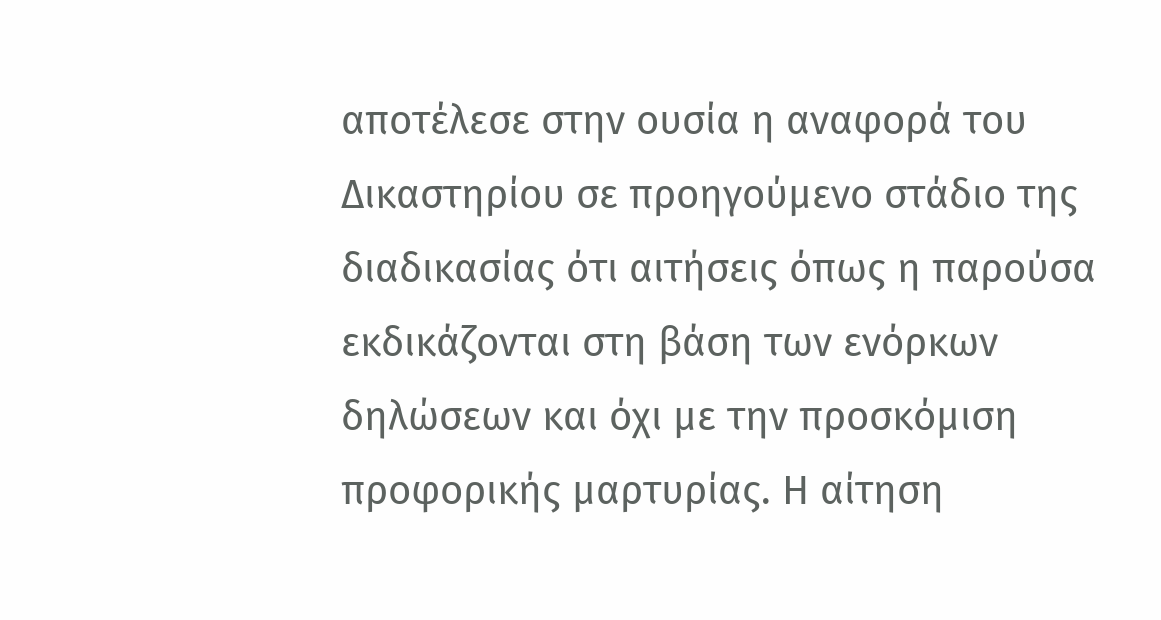αποτέλεσε στην ουσία η αναφορά του Δικαστηρίου σε προηγούμενο στάδιο της διαδικασίας ότι αιτήσεις όπως η παρούσα εκδικάζονται στη βάση των ενόρκων δηλώσεων και όχι με την προσκόμιση προφορικής μαρτυρίας. Η αίτηση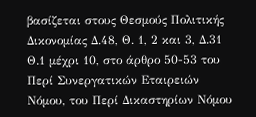βασίζεται στους Θεσμούς Πολιτικής Δικονομίας Δ.48, Θ. 1, 2 και 3, Δ.31 Θ.1 μέχρι 10, στο άρθρο 50-53 του Περί Συνεργατικών Εταιρειών Νόμου, του Περί Δικαστηρίων Νόμου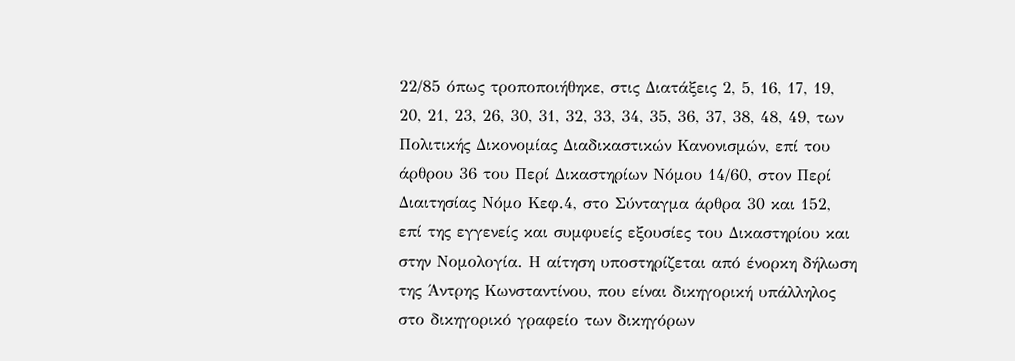22/85 όπως τροποποιήθηκε, στις Διατάξεις 2, 5, 16, 17, 19, 20, 21, 23, 26, 30, 31, 32, 33, 34, 35, 36, 37, 38, 48, 49, των Πολιτικής Δικονομίας Διαδικαστικών Κανονισμών, επί του άρθρου 36 του Περί Δικαστηρίων Νόμου 14/60, στον Περί Διαιτησίας Νόμο Κεφ.4, στο Σύνταγμα άρθρα 30 και 152, επί της εγγενείς και συμφυείς εξουσίες του Δικαστηρίου και στην Νομολογία. Η αίτηση υποστηρίζεται από ένορκη δήλωση της Άντρης Κωνσταντίνου, που είναι δικηγορική υπάλληλος στο δικηγορικό γραφείο των δικηγόρων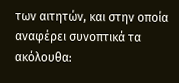των αιτητών, και στην οποία αναφέρει συνοπτικά τα ακόλουθα: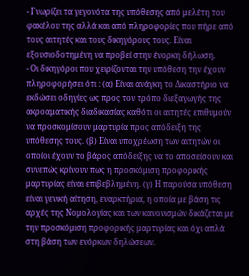- Γνωρίζει τα γεγονότα της υπόθεσης από μελέτη του φακέλου της αλλά και από πληροφορίες που πήρε από τους αιτητές και τους δικηγόρους τους. Είναι εξουσιοδοτημένη να προβεί στην ένορκη δήλωση.
- Οι δικηγόροι που χειρίζονται την υπόθεση την έχουν πληροφορήσει ότι : (α) Είναι ανάγκη το Δικαστήριο να εκδώσει οδηγίες ως προς τον τρόπο διεξαγωγής της ακροαματικής διαδικασίας καθότι οι αιτητές επιθυμούν να προσκομίσουν μαρτυρία προς απόδειξη της υπόθεσης τους. (β) Είναι υποχρέωση των αιτητών οι οποίοι έχουν το βάρος απόδειξης να το αποσείσουν και συνεπώς κρίνουν πως η προσκόμιση προφορικής μαρτυρίας είναι επιβεβλημένη. (γ) Η παρούσα υπόθεση είναι γενική αίτηση, εναρκτήρια, η οποία με βάση τις αρχές της Νομολογίας και των κανονισμών δικάζεται με την προσκόμιση προφορικής μαρτυρίας και όχι απλά στη βάση των ενόρκων δηλώσεων.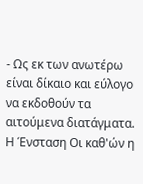- Ως εκ των ανωτέρω είναι δίκαιο και εύλογο να εκδοθούν τα αιτούμενα διατάγματα. Η Ένσταση Οι καθ'ών η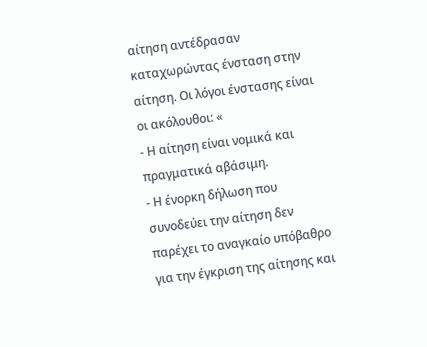αίτηση αντέδρασαν καταχωρώντας ένσταση στην αίτηση. Οι λόγοι ένστασης είναι οι ακόλουθοι: «
- Η αίτηση είναι νομικά και πραγματικά αβάσιμη.
- Η ένορκη δήλωση που συνοδεύει την αίτηση δεν παρέχει το αναγκαίο υπόβαθρο για την έγκριση της αίτησης και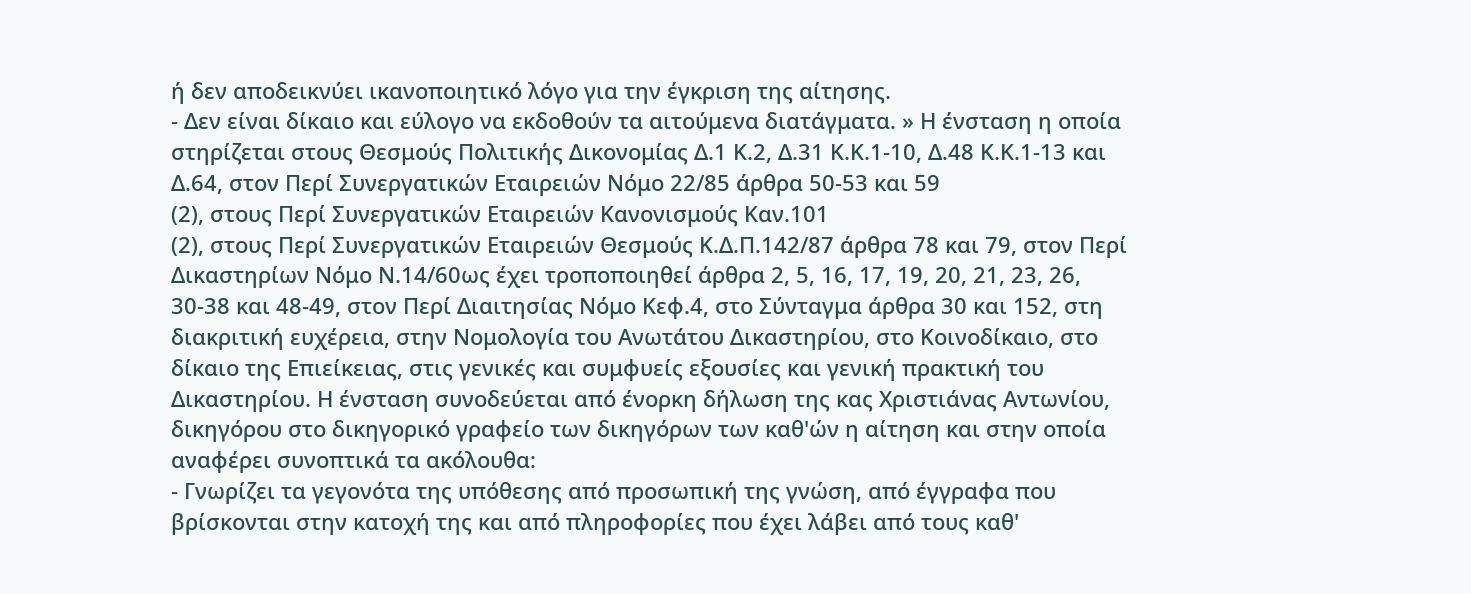ή δεν αποδεικνύει ικανοποιητικό λόγο για την έγκριση της αίτησης.
- Δεν είναι δίκαιο και εύλογο να εκδοθούν τα αιτούμενα διατάγματα. » Η ένσταση η οποία στηρίζεται στους Θεσμούς Πολιτικής Δικονομίας Δ.1 Κ.2, Δ.31 Κ.Κ.1-10, Δ.48 Κ.Κ.1-13 και Δ.64, στον Περί Συνεργατικών Εταιρειών Νόμο 22/85 άρθρα 50-53 και 59
(2), στους Περί Συνεργατικών Εταιρειών Κανονισμούς Καν.101
(2), στους Περί Συνεργατικών Εταιρειών Θεσμούς Κ.Δ.Π.142/87 άρθρα 78 και 79, στον Περί Δικαστηρίων Νόμο Ν.14/60ως έχει τροποποιηθεί άρθρα 2, 5, 16, 17, 19, 20, 21, 23, 26, 30-38 και 48-49, στον Περί Διαιτησίας Νόμο Κεφ.4, στο Σύνταγμα άρθρα 30 και 152, στη διακριτική ευχέρεια, στην Νομολογία του Ανωτάτου Δικαστηρίου, στο Κοινοδίκαιο, στο δίκαιο της Επιείκειας, στις γενικές και συμφυείς εξουσίες και γενική πρακτική του Δικαστηρίου. Η ένσταση συνοδεύεται από ένορκη δήλωση της κας Χριστιάνας Αντωνίου, δικηγόρου στο δικηγορικό γραφείο των δικηγόρων των καθ'ών η αίτηση και στην οποία αναφέρει συνοπτικά τα ακόλουθα:
- Γνωρίζει τα γεγονότα της υπόθεσης από προσωπική της γνώση, από έγγραφα που βρίσκονται στην κατοχή της και από πληροφορίες που έχει λάβει από τους καθ'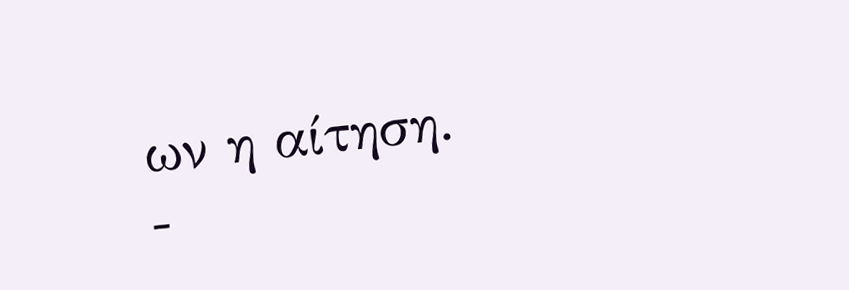ων η αίτηση.
-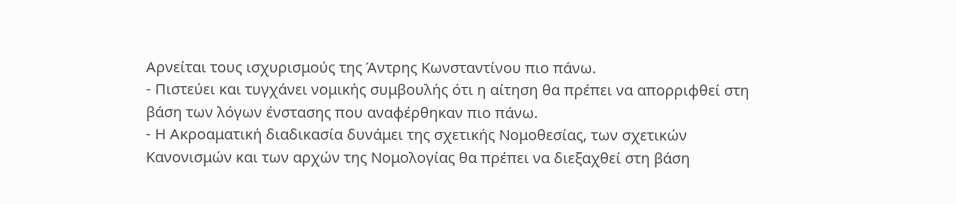Αρνείται τους ισχυρισμούς της Άντρης Κωνσταντίνου πιο πάνω.
- Πιστεύει και τυγχάνει νομικής συμβουλής ότι η αίτηση θα πρέπει να απορριφθεί στη βάση των λόγων ένστασης που αναφέρθηκαν πιο πάνω.
- Η Ακροαματική διαδικασία δυνάμει της σχετικής Νομοθεσίας, των σχετικών Κανονισμών και των αρχών της Νομολογίας θα πρέπει να διεξαχθεί στη βάση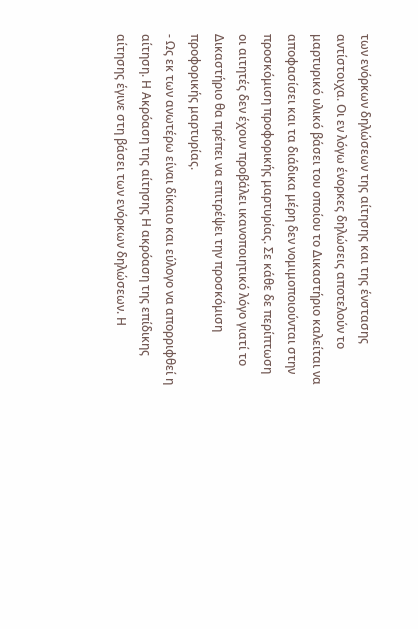των ενόρκων δηλώσεων της αίτησης και της ένστασης αντίστοιχα. Οι εν λόγω ένορκες δηλώσεις αποτελούν το μαρτυρικό υλικό βάσει του οποίου το Δικαστήριο καλείται να αποφασίσει και τα διάδικα μέρη δεν νομιμοποιούνται στην προσκόμιση προφορικής μαρτυρίας. Σε κάθε δε περίπτωση οι αιτητές δεν έχουν προβάλει ικανοποιητικό λόγο γιατί το Δικαστήριο θα πρέπει να επιτρέψει την προσκόμιση προφορικής μαρτυρίας.
- Ως εκ των ανωτέρω είναι δίκαιο και εύλογο να απορριφθεί η αίτηση. Η Ακρόαση της αίτησης Η ακρόαση της επίδικης αίτησης έγινε στη βάσει των ενόρκων δηλώσεων. Η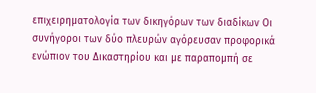επιχειρηματολογία των δικηγόρων των διαδίκων Οι συνήγοροι των δύο πλευρών αγόρευσαν προφορικά ενώπιον του Δικαστηρίου και με παραπομπή σε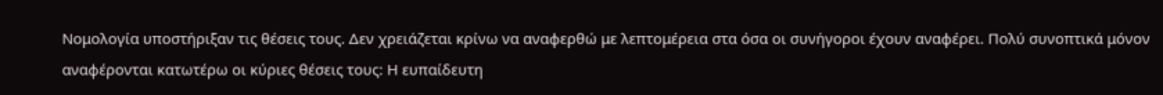Νομολογία υποστήριξαν τις θέσεις τους. Δεν χρειάζεται κρίνω να αναφερθώ με λεπτομέρεια στα όσα οι συνήγοροι έχουν αναφέρει. Πολύ συνοπτικά μόνον αναφέρονται κατωτέρω οι κύριες θέσεις τους: Η ευπαίδευτη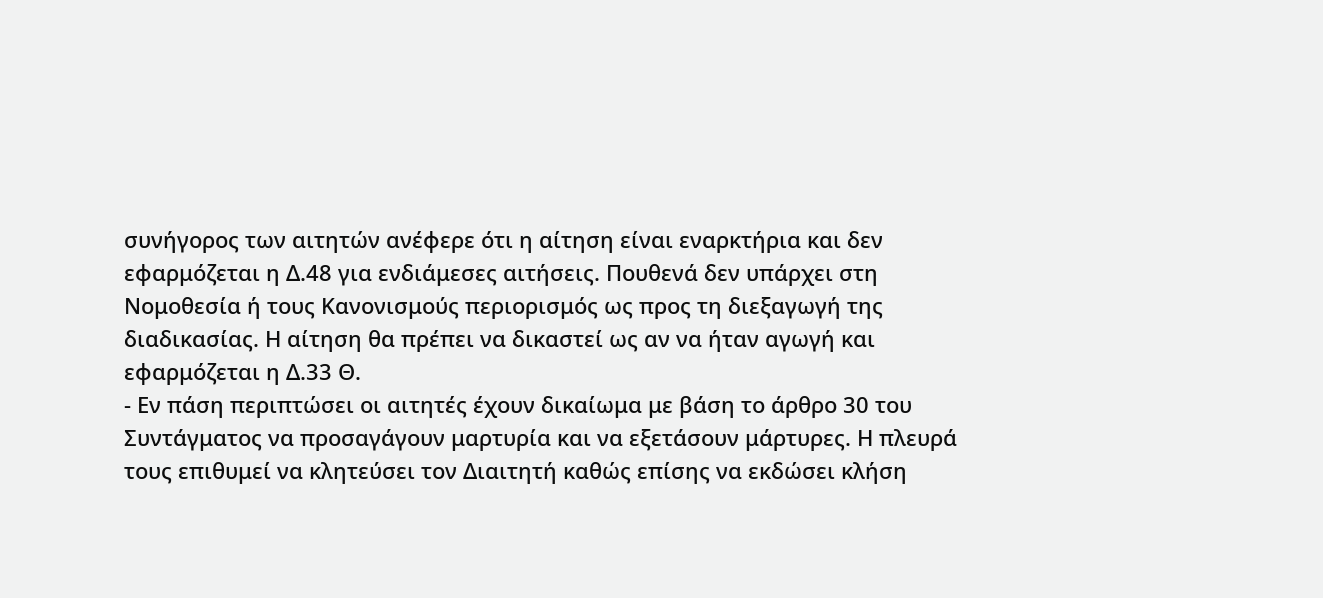συνήγορος των αιτητών ανέφερε ότι η αίτηση είναι εναρκτήρια και δεν εφαρμόζεται η Δ.48 για ενδιάμεσες αιτήσεις. Πουθενά δεν υπάρχει στη Νομοθεσία ή τους Κανονισμούς περιορισμός ως προς τη διεξαγωγή της διαδικασίας. Η αίτηση θα πρέπει να δικαστεί ως αν να ήταν αγωγή και εφαρμόζεται η Δ.33 Θ.
- Εν πάση περιπτώσει οι αιτητές έχουν δικαίωμα με βάση το άρθρο 30 του Συντάγματος να προσαγάγουν μαρτυρία και να εξετάσουν μάρτυρες. Η πλευρά τους επιθυμεί να κλητεύσει τον Διαιτητή καθώς επίσης να εκδώσει κλήση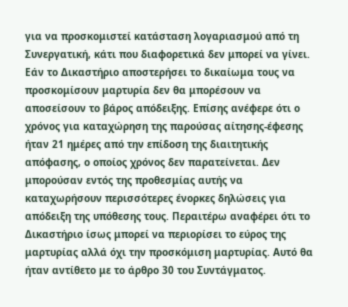για να προσκομιστεί κατάσταση λογαριασμού από τη Συνεργατική, κάτι που διαφορετικά δεν μπορεί να γίνει. Εάν το Δικαστήριο αποστερήσει το δικαίωμα τους να προσκομίσουν μαρτυρία δεν θα μπορέσουν να αποσείσουν το βάρος απόδειξης. Επίσης ανέφερε ότι ο χρόνος για καταχώρηση της παρούσας αίτησης-έφεσης ήταν 21 ημέρες από την επίδοση της διαιτητικής απόφασης, ο οποίος χρόνος δεν παρατείνεται. Δεν μπορούσαν εντός της προθεσμίας αυτής να καταχωρήσουν περισσότερες ένορκες δηλώσεις για απόδειξη της υπόθεσης τους. Περαιτέρω αναφέρει ότι το Δικαστήριο ίσως μπορεί να περιορίσει το εύρος της μαρτυρίας αλλά όχι την προσκόμιση μαρτυρίας. Αυτό θα ήταν αντίθετο με το άρθρο 30 του Συντάγματος.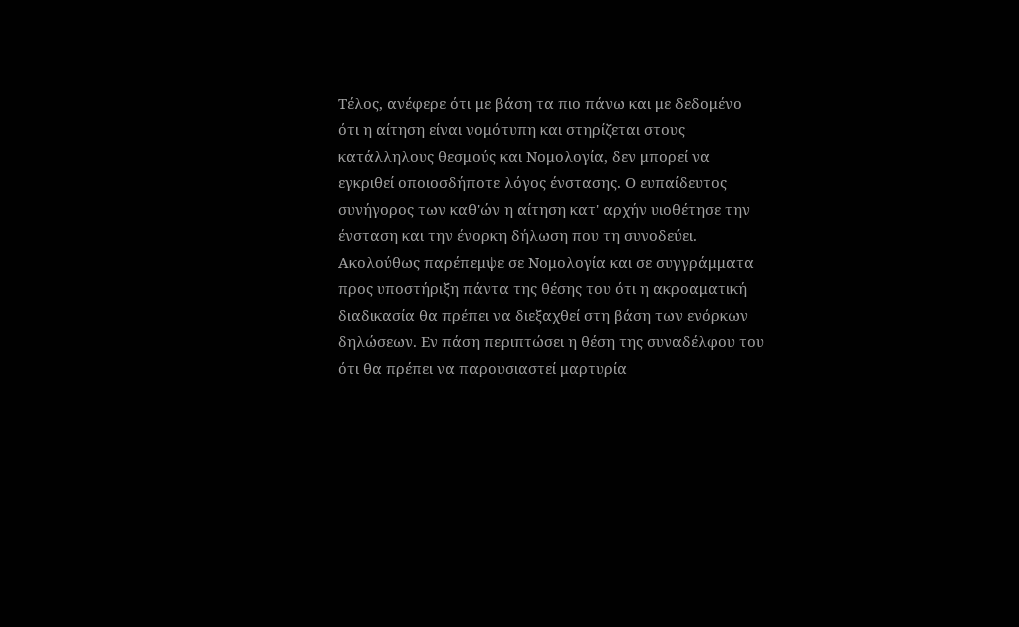Τέλος, ανέφερε ότι με βάση τα πιο πάνω και με δεδομένο ότι η αίτηση είναι νομότυπη και στηρίζεται στους κατάλληλους θεσμούς και Νομολογία, δεν μπορεί να εγκριθεί οποιοσδήποτε λόγος ένστασης. Ο ευπαίδευτος συνήγορος των καθ'ών η αίτηση κατ' αρχήν υιοθέτησε την ένσταση και την ένορκη δήλωση που τη συνοδεύει. Ακολούθως παρέπεμψε σε Νομολογία και σε συγγράμματα προς υποστήριξη πάντα της θέσης του ότι η ακροαματική διαδικασία θα πρέπει να διεξαχθεί στη βάση των ενόρκων δηλώσεων. Εν πάση περιπτώσει η θέση της συναδέλφου του ότι θα πρέπει να παρουσιαστεί μαρτυρία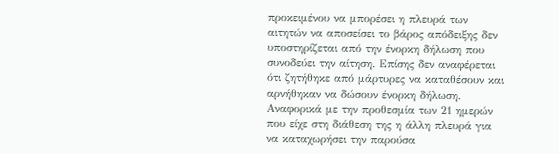προκειμένου να μπορέσει η πλευρά των αιτητών να αποσείσει το βάρος απόδειξης δεν υποστηρίζεται από την ένορκη δήλωση που συνοδεύει την αίτηση. Επίσης δεν αναφέρεται ότι ζητήθηκε από μάρτυρες να καταθέσουν και αρνήθηκαν να δώσουν ένορκη δήλωση. Αναφορικά με την προθεσμία των 21 ημερών που είχε στη διάθεση της η άλλη πλευρά για να καταχωρήσει την παρούσα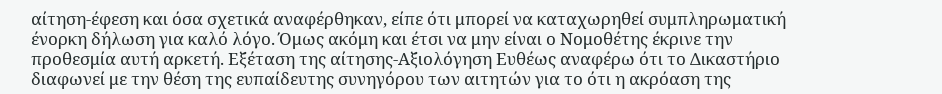αίτηση-έφεση και όσα σχετικά αναφέρθηκαν, είπε ότι μπορεί να καταχωρηθεί συμπληρωματική ένορκη δήλωση για καλό λόγο. Όμως ακόμη και έτσι να μην είναι ο Νομοθέτης έκρινε την προθεσμία αυτή αρκετή. Εξέταση της αίτησης-Αξιολόγηση Ευθέως αναφέρω ότι το Δικαστήριο διαφωνεί με την θέση της ευπαίδευτης συνηγόρου των αιτητών για το ότι η ακρόαση της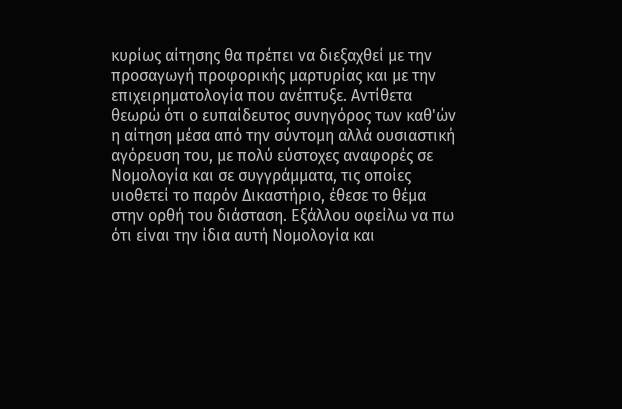κυρίως αίτησης θα πρέπει να διεξαχθεί με την προσαγωγή προφορικής μαρτυρίας και με την επιχειρηματολογία που ανέπτυξε. Αντίθετα θεωρώ ότι ο ευπαίδευτος συνηγόρος των καθ'ών η αίτηση μέσα από την σύντομη αλλά ουσιαστική αγόρευση του, με πολύ εύστοχες αναφορές σε Νομολογία και σε συγγράμματα, τις οποίες υιοθετεί το παρόν Δικαστήριο, έθεσε το θέμα στην ορθή του διάσταση. Εξάλλου οφείλω να πω ότι είναι την ίδια αυτή Νομολογία και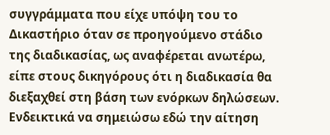συγγράμματα που είχε υπόψη του το Δικαστήριο όταν σε προηγούμενο στάδιο της διαδικασίας, ως αναφέρεται ανωτέρω, είπε στους δικηγόρους ότι η διαδικασία θα διεξαχθεί στη βάση των ενόρκων δηλώσεων. Ενδεικτικά να σημειώσω εδώ την αίτηση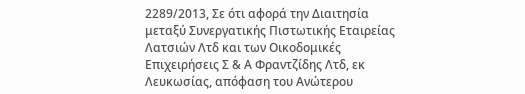2289/2013, Σε ότι αφορά την Διαιτησία μεταξύ Συνεργατικής Πιστωτικής Εταιρείας Λατσιών Λτδ και των Οικοδομικές Επιχειρήσεις Σ & Α Φραντζίδης Λτδ, εκ Λευκωσίας, απόφαση του Ανώτερου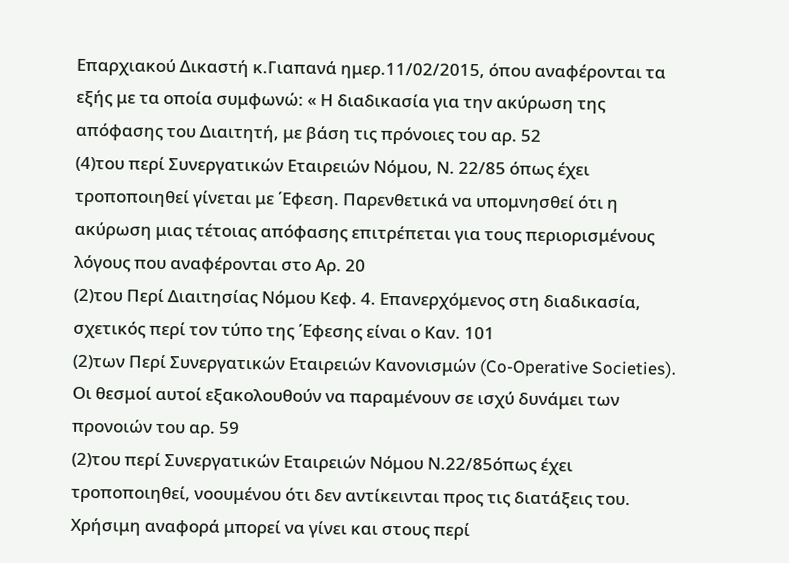Επαρχιακού Δικαστή κ.Γιαπανά ημερ.11/02/2015, όπου αναφέρονται τα εξής με τα οποία συμφωνώ: « Η διαδικασία για την ακύρωση της απόφασης του Διαιτητή, με βάση τις πρόνοιες του αρ. 52
(4)του περί Συνεργατικών Εταιρειών Νόμου, Ν. 22/85 όπως έχει τροποποιηθεί γίνεται με ΄Εφεση. Παρενθετικά να υπομνησθεί ότι η ακύρωση μιας τέτοιας απόφασης επιτρέπεται για τους περιορισμένους λόγους που αναφέρονται στο Αρ. 20
(2)του Περί Διαιτησίας Νόμου Κεφ. 4. Επανερχόμενος στη διαδικασία, σχετικός περί τον τύπο της ΄Εφεσης είναι ο Καν. 101
(2)των Περί Συνεργατικών Εταιρειών Κανονισμών (Co-Operative Societies). Οι θεσμοί αυτοί εξακολουθούν να παραμένουν σε ισχύ δυνάμει των προνοιών του αρ. 59
(2)του περί Συνεργατικών Εταιρειών Νόμου Ν.22/85όπως έχει τροποποιηθεί, νοουμένου ότι δεν αντίκεινται προς τις διατάξεις του. Χρήσιμη αναφορά μπορεί να γίνει και στους περί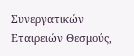Συνεργατικών Εταιρειών Θεσμούς,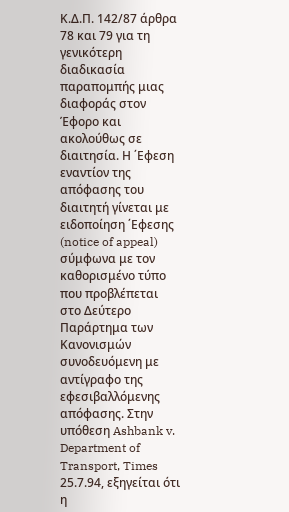Κ.Δ.Π. 142/87 άρθρα 78 και 79 για τη γενικότερη διαδικασία παραπομπής μιας διαφοράς στον Έφορο και ακολούθως σε διαιτησία. Η ΄Εφεση εναντίον της απόφασης του διαιτητή γίνεται με ειδοποίηση ΄Εφεσης (notice of appeal) σύμφωνα με τον καθορισμένο τύπο που προβλέπεται στο Δεύτερο Παράρτημα των Κανονισμών συνοδευόμενη με αντίγραφο της εφεσιβαλλόμενης απόφασης. Στην υπόθεση Ashbank v. Department of Transport, Times 25.7.94, εξηγείται ότι η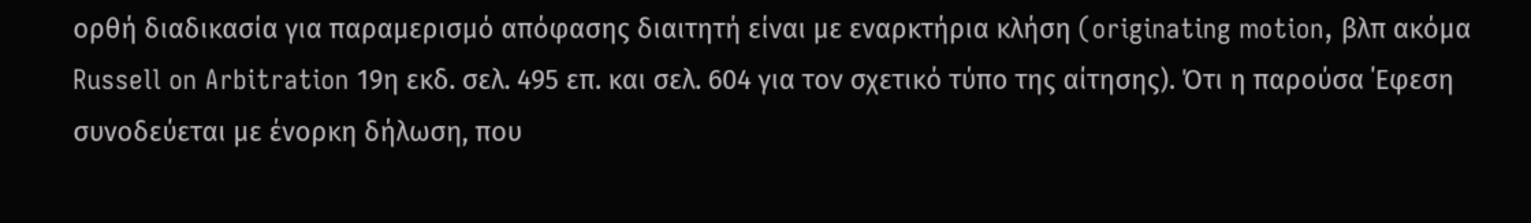ορθή διαδικασία για παραμερισμό απόφασης διαιτητή είναι με εναρκτήρια κλήση (originating motion, βλπ ακόμα Russell on Arbitration 19η εκδ. σελ. 495 επ. και σελ. 604 για τον σχετικό τύπο της αίτησης). Ότι η παρούσα ΄Εφεση συνοδεύεται με ένορκη δήλωση, που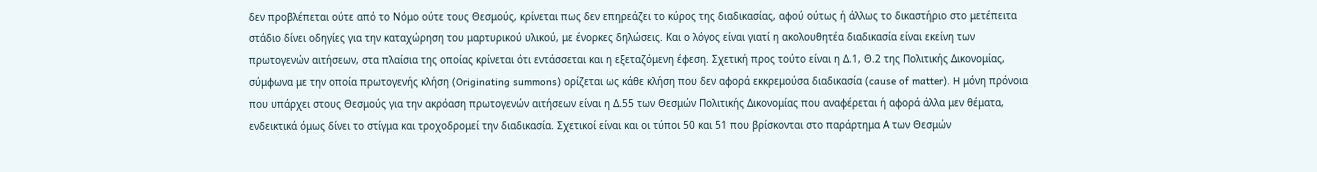δεν προβλέπεται ούτε από το Νόμο ούτε τους Θεσμούς, κρίνεται πως δεν επηρεάζει το κύρος της διαδικασίας, αφού ούτως ή άλλως το δικαστήριο στο μετέπειτα στάδιο δίνει οδηγίες για την καταχώρηση του μαρτυρικού υλικού, με ένορκες δηλώσεις. Και ο λόγος είναι γιατί η ακολουθητέα διαδικασία είναι εκείνη των πρωτογενών αιτήσεων, στα πλαίσια της οποίας κρίνεται ότι εντάσσεται και η εξεταζόμενη έφεση. Σχετική προς τούτο είναι η Δ.1, Θ.2 της Πολιτικής Δικονομίας, σύμφωνα με την οποία πρωτογενής κλήση (Originating summons) ορίζεται ως κάθε κλήση που δεν αφορά εκκρεμούσα διαδικασία (cause of matter). H μόνη πρόνοια που υπάρχει στους Θεσμούς για την ακρόαση πρωτογενών αιτήσεων είναι η Δ.55 των Θεσμών Πολιτικής Δικονομίας που αναφέρεται ή αφορά άλλα μεν θέματα, ενδεικτικά όμως δίνει το στίγμα και τροχοδρομεί την διαδικασία. Σχετικοί είναι και οι τύποι 50 και 51 που βρίσκονται στο παράρτημα Α των Θεσμών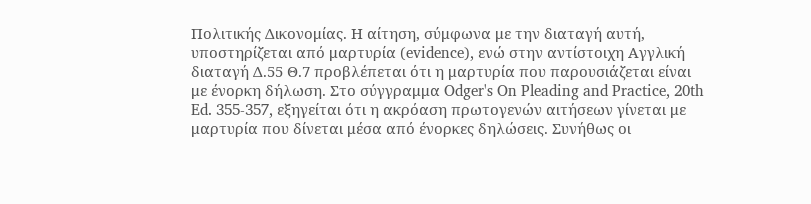Πολιτικής Δικονομίας. Η αίτηση, σύμφωνα με την διαταγή αυτή, υποστηρίζεται από μαρτυρία (evidence), ενώ στην αντίστοιχη Αγγλική διαταγή Δ.55 Θ.7 προβλέπεται ότι η μαρτυρία που παρουσιάζεται είναι με ένορκη δήλωση. Στο σύγγραμμα Odger's On Pleading and Practice, 20th Ed. 355-357, εξηγείται ότι η ακρόαση πρωτογενών αιτήσεων γίνεται με μαρτυρία που δίνεται μέσα από ένορκες δηλώσεις. Συνήθως οι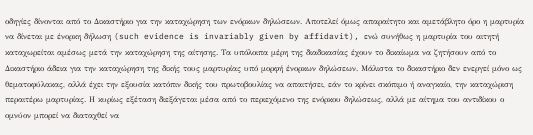οδηγίες δίνονται από το Δικαστήριο για την καταχώρηση των ενόρκων δηλώσεων. Αποτελεί όμως απαραίτητο και αμετάβλητο όρο η μαρτυρία να δίνεται με ένορκη δήλωση (such evidence is invariably given by affidavit), ενώ συνήθως η μαρτυρία του αιτητή καταχωρείται αμέσως μετά την καταχώρηση της αίτησης. Τα υπόλοιπα μέρη της διαδικασίας έχουν το δικαίωμα να ζητήσουν από το Δικαστήριο άδεια για την καταχώρηση της δικής τους μαρτυρίας υπό μορφή ένορκων δηλώσεων. Μάλιστα το δικαστήριο δεν ενεργεί μόνο ως θεματοφύλακας, αλλά έχει την εξουσία κατόπιν δικής του πρωτοβουλίας να απαιτήσει, εάν το κρίνει σκόπιμο ή αναγκαίο, την καταχώριση περαιτέρω μαρτυρίας. Η κυρίως εξέταση διεξάγεται μέσα από το περιεχόμενο της ενόρκου δηλώσεως, αλλά με αίτημα του αντιδίκου ο ομνύον μπορεί να διαταχθεί να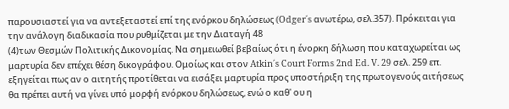παρουσιαστεί για να αντεξεταστεί επί της ενόρκου δηλώσεως (Odger΄s ανωτέρω, σελ.357). Πρόκειται για την ανάλογη διαδικασία που ρυθμίζεται με την Διαταγή 48
(4)των Θεσμών Πολιτικής Δικονομίας. Να σημειωθεί βεβαίως ότι η ένορκη δήλωση που καταχωρείται ως μαρτυρία δεν επέχει θέση δικογράφου. Ομοίως και στον Atkin΄s Court Forms 2nd Ed. V. 29 σελ. 259 επ. εξηγείται πως αν ο αιτητής προτίθεται να εισάξει μαρτυρία προς υποστήριξη της πρωτογενούς αιτήσεως θα πρέπει αυτή να γίνει υπό μορφή ενόρκου δηλώσεως, ενώ ο καθ' ου η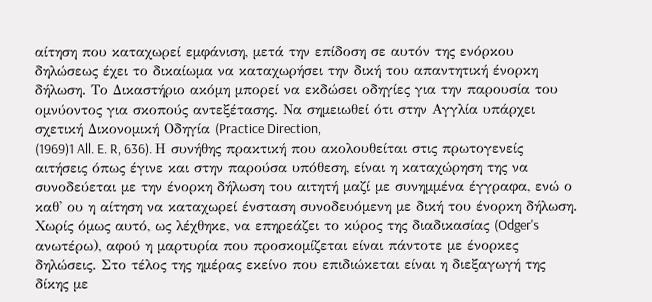αίτηση που καταχωρεί εμφάνιση, μετά την επίδοση σε αυτόν της ενόρκου δηλώσεως έχει το δικαίωμα να καταχωρήσει την δική του απαντητική ένορκη δήλωση. Το Δικαστήριο ακόμη μπορεί να εκδώσει οδηγίες για την παρουσία του ομνύοντος για σκοπούς αντεξέτασης. Να σημειωθεί ότι στην Αγγλία υπάρχει σχετική Δικονομική Οδηγία (Practice Direction,
(1969)1 All. E. R, 636). Η συνήθης πρακτική που ακολουθείται στις πρωτογενείς αιτήσεις όπως έγινε και στην παρούσα υπόθεση, είναι η καταχώρηση της να συνοδεύεται με την ένορκη δήλωση του αιτητή μαζί με συνημμένα έγγραφα, ενώ ο καθ' ου η αίτηση να καταχωρεί ένσταση συνοδευόμενη με δική του ένορκη δήλωση. Χωρίς όμως αυτό, ως λέχθηκε, να επηρεάζει το κύρος της διαδικασίας (Odger's ανωτέρω), αφού η μαρτυρία που προσκομίζεται είναι πάντοτε με ένορκες δηλώσεις. Στο τέλος της ημέρας εκείνο που επιδιώκεται είναι η διεξαγωγή της δίκης με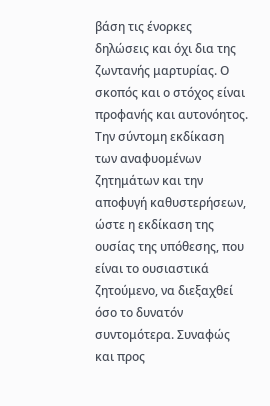βάση τις ένορκες δηλώσεις και όχι δια της ζωντανής μαρτυρίας. Ο σκοπός και ο στόχος είναι προφανής και αυτονόητος. Την σύντομη εκδίκαση των αναφυομένων ζητημάτων και την αποφυγή καθυστερήσεων, ώστε η εκδίκαση της ουσίας της υπόθεσης, που είναι το ουσιαστικά ζητούμενο, να διεξαχθεί όσο το δυνατόν συντομότερα. Συναφώς και προς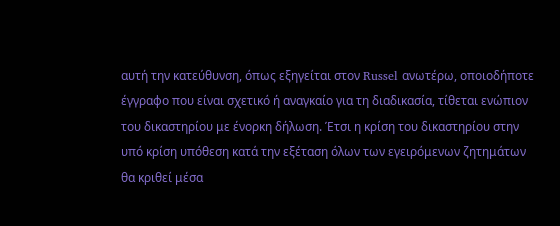αυτή την κατεύθυνση, όπως εξηγείται στον Russel ανωτέρω, οποιοδήποτε έγγραφο που είναι σχετικό ή αναγκαίο για τη διαδικασία, τίθεται ενώπιον του δικαστηρίου με ένορκη δήλωση. Έτσι η κρίση του δικαστηρίου στην υπό κρίση υπόθεση κατά την εξέταση όλων των εγειρόμενων ζητημάτων θα κριθεί μέσα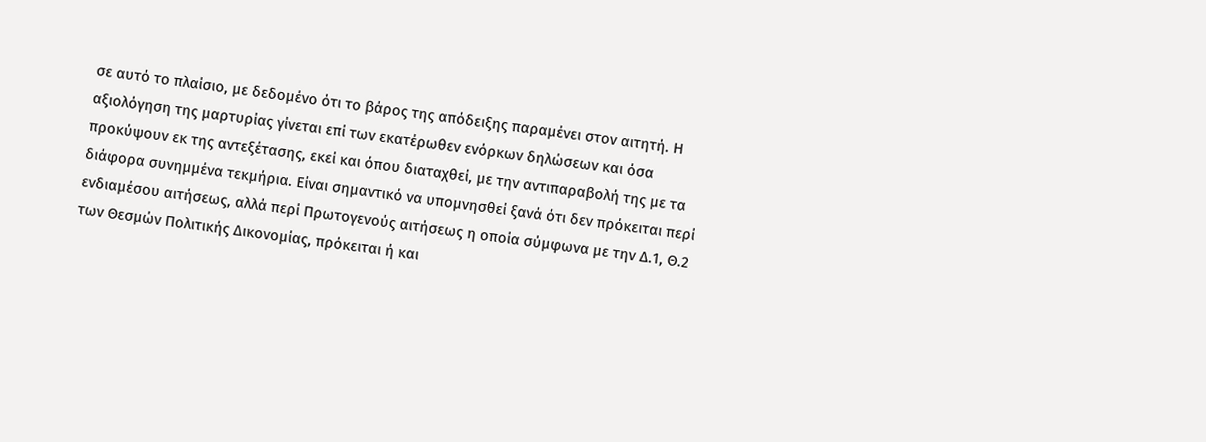σε αυτό το πλαίσιο, με δεδομένο ότι το βάρος της απόδειξης παραμένει στον αιτητή. Η αξιολόγηση της μαρτυρίας γίνεται επί των εκατέρωθεν ενόρκων δηλώσεων και όσα προκύψουν εκ της αντεξέτασης, εκεί και όπου διαταχθεί, με την αντιπαραβολή της με τα διάφορα συνημμένα τεκμήρια. Είναι σημαντικό να υπομνησθεί ξανά ότι δεν πρόκειται περί ενδιαμέσου αιτήσεως, αλλά περί Πρωτογενούς αιτήσεως η οποία σύμφωνα με την Δ.1, Θ.2 των Θεσμών Πολιτικής Δικονομίας, πρόκειται ή και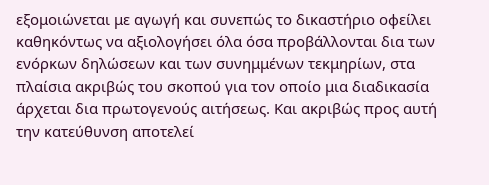εξομοιώνεται με αγωγή και συνεπώς το δικαστήριο οφείλει καθηκόντως να αξιολογήσει όλα όσα προβάλλονται δια των ενόρκων δηλώσεων και των συνημμένων τεκμηρίων, στα πλαίσια ακριβώς του σκοπού για τον οποίο μια διαδικασία άρχεται δια πρωτογενούς αιτήσεως. Και ακριβώς προς αυτή την κατεύθυνση αποτελεί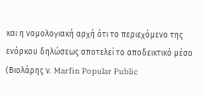και η νομολογιακή αρχή ότι το περιεχόμενο της ενόρκου δηλώσεως αποτελεί το αποδεικτικό μέσο (Βιολάρης ν. Marfin Popular Public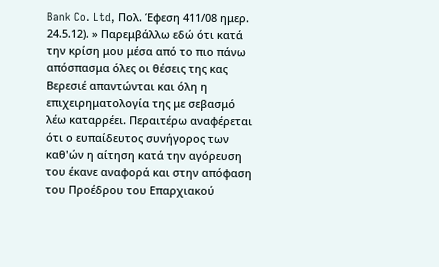Bank Co. Ltd, Πολ. Έφεση 411/08 ημερ. 24.5.12). » Παρεμβάλλω εδώ ότι κατά την κρίση μου μέσα από το πιο πάνω απόσπασμα όλες οι θέσεις της κας Βερεσιέ απαντώνται και όλη η επιχειρηματολογία της με σεβασμό λέω καταρρέει. Περαιτέρω αναφέρεται ότι ο ευπαίδευτος συνήγορος των καθ'ών η αίτηση κατά την αγόρευση του έκανε αναφορά και στην απόφαση του Προέδρου του Επαρχιακού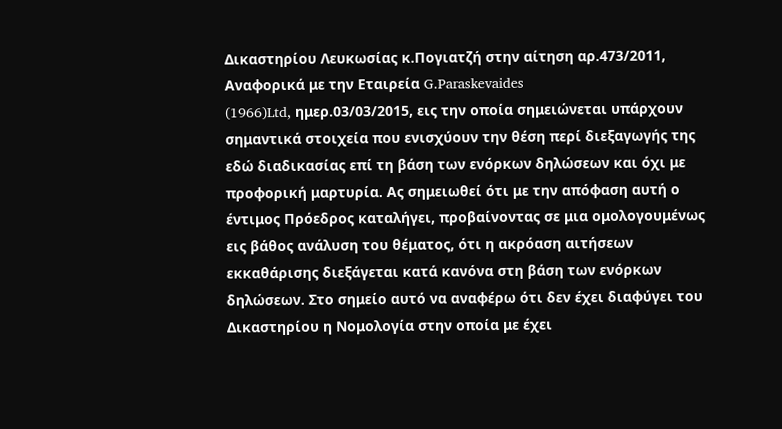Δικαστηρίου Λευκωσίας κ.Πογιατζή στην αίτηση αρ.473/2011, Αναφορικά με την Εταιρεία G.Paraskevaides
(1966)Ltd, ημερ.03/03/2015, εις την οποία σημειώνεται υπάρχουν σημαντικά στοιχεία που ενισχύουν την θέση περί διεξαγωγής της εδώ διαδικασίας επί τη βάση των ενόρκων δηλώσεων και όχι με προφορική μαρτυρία. Ας σημειωθεί ότι με την απόφαση αυτή ο έντιμος Πρόεδρος καταλήγει, προβαίνοντας σε μια ομολογουμένως εις βάθος ανάλυση του θέματος, ότι η ακρόαση αιτήσεων εκκαθάρισης διεξάγεται κατά κανόνα στη βάση των ενόρκων δηλώσεων. Στο σημείο αυτό να αναφέρω ότι δεν έχει διαφύγει του Δικαστηρίου η Νομολογία στην οποία με έχει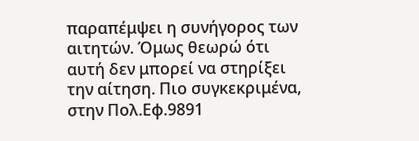παραπέμψει η συνήγορος των αιτητών. Όμως θεωρώ ότι αυτή δεν μπορεί να στηρίξει την αίτηση. Πιο συγκεκριμένα, στην Πολ.Εφ.9891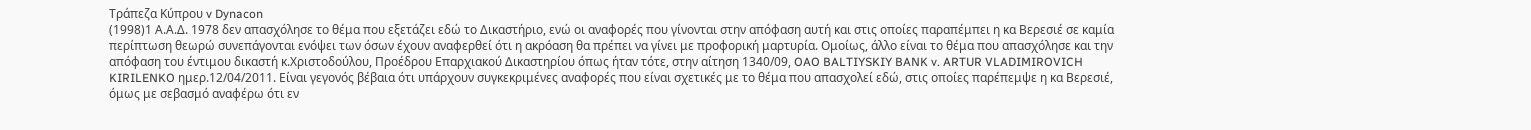Τράπεζα Κύπρου v Dynacon
(1998)1 Α.Α.Δ. 1978 δεν απασχόλησε το θέμα που εξετάζει εδώ το Δικαστήριο, ενώ οι αναφορές που γίνονται στην απόφαση αυτή και στις οποίες παραπέμπει η κα Βερεσιέ σε καμία περίπτωση θεωρώ συνεπάγονται ενόψει των όσων έχουν αναφερθεί ότι η ακρόαση θα πρέπει να γίνει με προφορική μαρτυρία. Ομοίως, άλλο είναι το θέμα που απασχόλησε και την απόφαση του έντιμου δικαστή κ.Χριστοδούλου, Προέδρου Επαρχιακού Δικαστηρίου όπως ήταν τότε, στην αίτηση 1340/09, OAO BALTIYSKIY BANK v. ARTUR VLADIMIROVICH KIRILENKO ημερ.12/04/2011. Είναι γεγονός βέβαια ότι υπάρχουν συγκεκριμένες αναφορές που είναι σχετικές με το θέμα που απασχολεί εδώ, στις οποίες παρέπεμψε η κα Βερεσιέ, όμως με σεβασμό αναφέρω ότι εν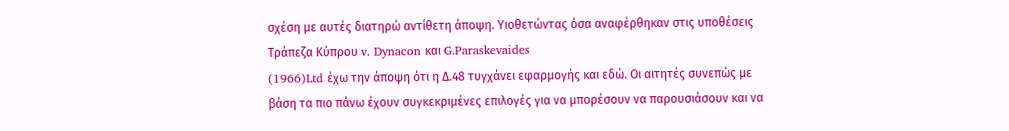σχέση με αυτές διατηρώ αντίθετη άποψη. Υιοθετώντας όσα αναφέρθηκαν στις υποθέσεις Τράπεζα Κύπρου v. Dynacon και G.Paraskevaides
(1966)Ltd έχω την άποψη ότι η Δ.48 τυγχάνει εφαρμογής και εδώ. Οι αιτητές συνεπώς με βάση τα πιο πάνω έχουν συγκεκριμένες επιλογές για να μπορέσουν να παρουσιάσουν και να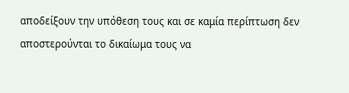αποδείξουν την υπόθεση τους και σε καμία περίπτωση δεν αποστερούνται το δικαίωμα τους να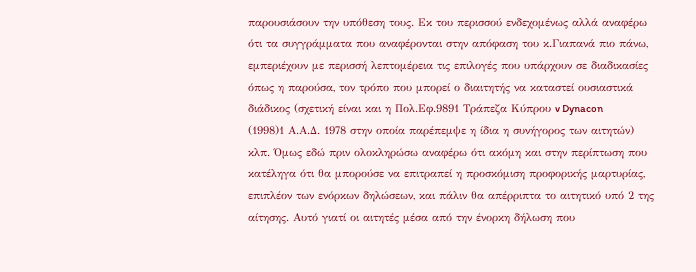παρουσιάσουν την υπόθεση τους. Εκ του περισσού ενδεχομένως αλλά αναφέρω ότι τα συγγράμματα που αναφέρονται στην απόφαση του κ.Γιαπανά πιο πάνω, εμπεριέχουν με περισσή λεπτομέρεια τις επιλογές που υπάρχουν σε διαδικασίες όπως η παρούσα, τον τρόπο που μπορεί ο διαιτητής να καταστεί ουσιαστικά διάδικος (σχετική είναι και η Πολ.Εφ.9891 Τράπεζα Κύπρου v Dynacon
(1998)1 Α.Α.Δ. 1978 στην οποία παρέπεμψε η ίδια η συνήγορος των αιτητών) κλπ. Όμως εδώ πριν ολοκληρώσω αναφέρω ότι ακόμη και στην περίπτωση που κατέληγα ότι θα μπορούσε να επιτραπεί η προσκόμιση προφορικής μαρτυρίας, επιπλέον των ενόρκων δηλώσεων, και πάλιν θα απέρριπτα το αιτητικό υπό 2 της αίτησης. Αυτό γιατί οι αιτητές μέσα από την ένορκη δήλωση που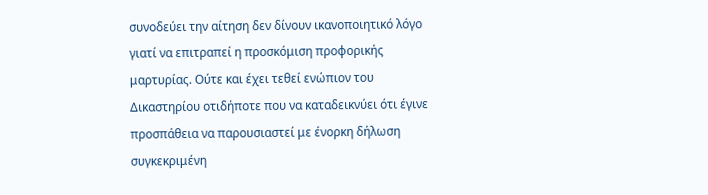συνοδεύει την αίτηση δεν δίνουν ικανοποιητικό λόγο γιατί να επιτραπεί η προσκόμιση προφορικής μαρτυρίας. Ούτε και έχει τεθεί ενώπιον του Δικαστηρίου οτιδήποτε που να καταδεικνύει ότι έγινε προσπάθεια να παρουσιαστεί με ένορκη δήλωση συγκεκριμένη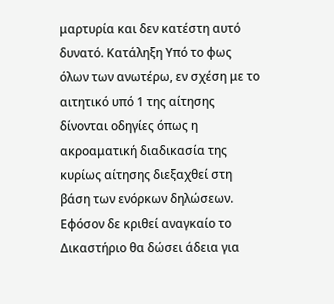μαρτυρία και δεν κατέστη αυτό δυνατό. Κατάληξη Υπό το φως όλων των ανωτέρω, εν σχέση με το αιτητικό υπό 1 της αίτησης δίνονται οδηγίες όπως η ακροαματική διαδικασία της κυρίως αίτησης διεξαχθεί στη βάση των ενόρκων δηλώσεων. Εφόσον δε κριθεί αναγκαίο το Δικαστήριο θα δώσει άδεια για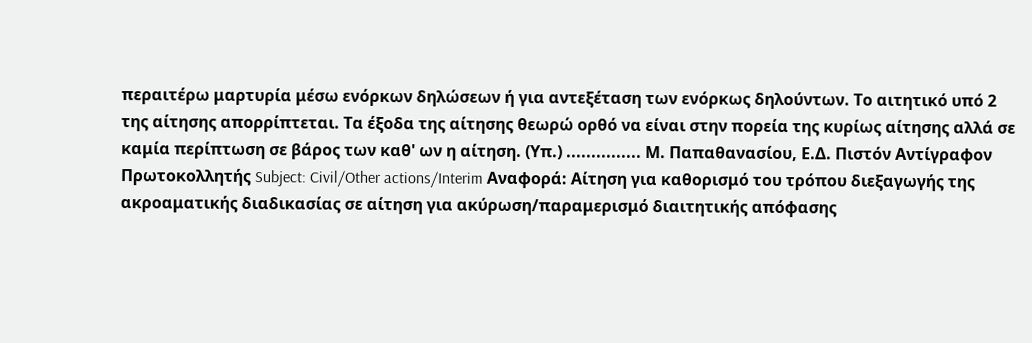περαιτέρω μαρτυρία μέσω ενόρκων δηλώσεων ή για αντεξέταση των ενόρκως δηλούντων. Το αιτητικό υπό 2 της αίτησης απορρίπτεται. Τα έξοδα της αίτησης θεωρώ ορθό να είναι στην πορεία της κυρίως αίτησης αλλά σε καμία περίπτωση σε βάρος των καθ' ων η αίτηση. (Υπ.) ............... Μ. Παπαθανασίου, Ε.Δ. Πιστόν Αντίγραφον Πρωτοκολλητής Subject: Civil/Other actions/Interim Αναφορά: Αίτηση για καθορισμό του τρόπου διεξαγωγής της ακροαματικής διαδικασίας σε αίτηση για ακύρωση/παραμερισμό διαιτητικής απόφασης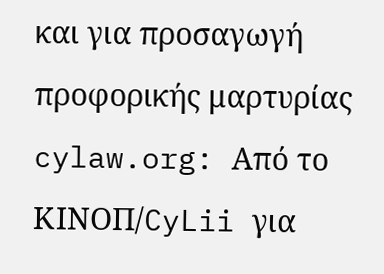και για προσαγωγή προφορικής μαρτυρίας cylaw.org: Από το ΚΙΝOΠ/CyLii για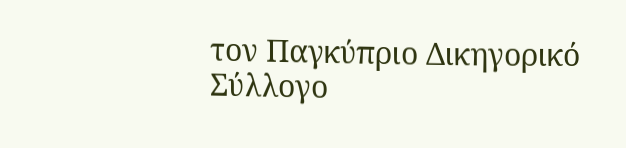τον Παγκύπριο Δικηγορικό Σύλλογο